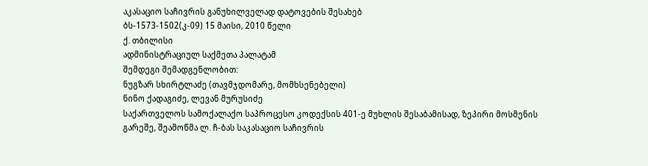აკასაციო საჩივრის განუხილველად დატოვების შესახებ
ბს-1573-1502(კ-09) 15 მაისი, 2010 წელი
ქ. თბილისი
ადმინისტრაციულ საქმეთა პალატამ
შემდეგი შემადგენლობით:
ნუგზარ სხირტლაძე (თავმჯდომარე, მომხსენებელი)
ნინო ქადაგიძე, ლევან მურუსიძე
საქართველოს სამოქალაქო საპროცესო კოდექსის 401-ე მუხლის შესაბამისად, ზეპირი მოსმენის გარეშე, შეამოწმა ლ. ჩ-ბას საკასაციო საჩივრის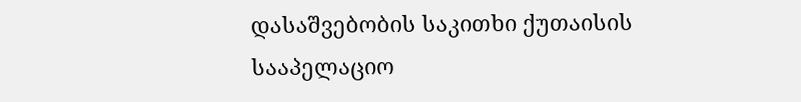დასაშვებობის საკითხი ქუთაისის სააპელაციო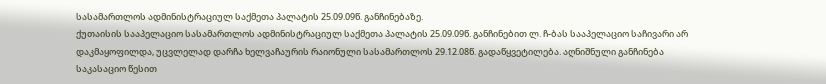სასამართლოს ადმინისტრაციულ საქმეთა პალატის 25.09.09წ. განჩინებაზე.
ქუთაისის სააპელაციო სასამართლოს ადმინისტრაციულ საქმეთა პალატის 25.09.09წ. განჩინებით ლ. ჩ-ბას სააპელაციო საჩივარი არ დაკმაყოფილდა, უცვლელად დარჩა ხელვაჩაურის რაიონული სასამართლოს 29.12.08წ. გადაწყვეტილება. აღნიშნული განჩინება საკასაციო წესით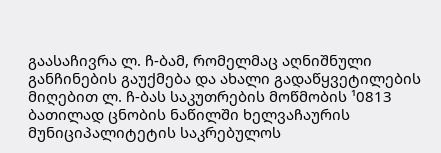გაასაჩივრა ლ. ჩ-ბამ, რომელმაც აღნიშნული განჩინების გაუქმება და ახალი გადაწყვეტილების მიღებით ლ. ჩ-ბას საკუთრების მოწმობის ¹0813 ბათილად ცნობის ნაწილში ხელვაჩაურის მუნიციპალიტეტის საკრებულოს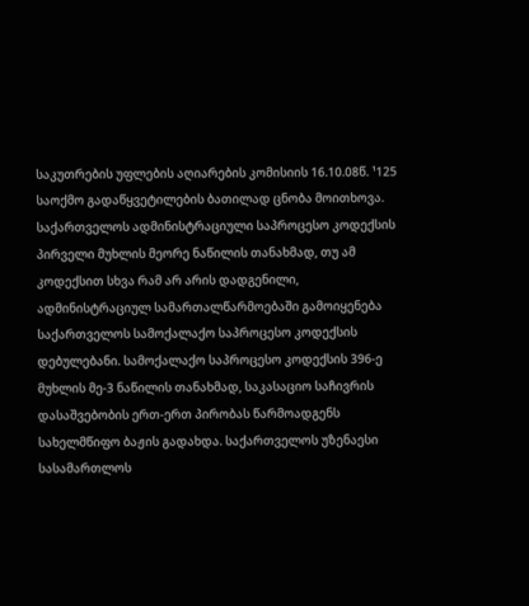საკუთრების უფლების აღიარების კომისიის 16.10.08წ. ¹125 საოქმო გადაწყვეტილების ბათილად ცნობა მოითხოვა.
საქართველოს ადმინისტრაციული საპროცესო კოდექსის პირველი მუხლის მეორე ნაწილის თანახმად, თუ ამ კოდექსით სხვა რამ არ არის დადგენილი, ადმინისტრაციულ სამართალწარმოებაში გამოიყენება საქართველოს სამოქალაქო საპროცესო კოდექსის დებულებანი. სამოქალაქო საპროცესო კოდექსის 396-ე მუხლის მე-3 ნაწილის თანახმად, საკასაციო საჩივრის დასაშვებობის ერთ-ერთ პირობას წარმოადგენს სახელმწიფო ბაჟის გადახდა. საქართველოს უზენაესი სასამართლოს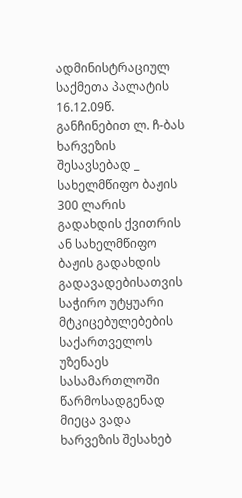ადმინისტრაციულ საქმეთა პალატის 16.12.09წ. განჩინებით ლ. ჩ-ბას ხარვეზის შესავსებად _ სახელმწიფო ბაჟის 300 ლარის გადახდის ქვითრის ან სახელმწიფო ბაჟის გადახდის გადავადებისათვის საჭირო უტყუარი მტკიცებულებების საქართველოს უზენაეს სასამართლოში წარმოსადგენად მიეცა ვადა ხარვეზის შესახებ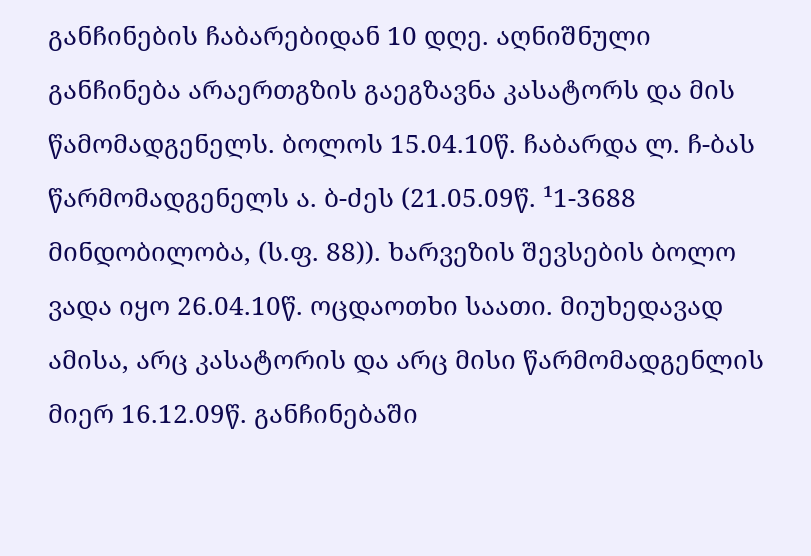განჩინების ჩაბარებიდან 10 დღე. აღნიშნული განჩინება არაერთგზის გაეგზავნა კასატორს და მის წამომადგენელს. ბოლოს 15.04.10წ. ჩაბარდა ლ. ჩ-ბას წარმომადგენელს ა. ბ-ძეს (21.05.09წ. ¹1-3688 მინდობილობა, (ს.ფ. 88)). ხარვეზის შევსების ბოლო ვადა იყო 26.04.10წ. ოცდაოთხი საათი. მიუხედავად ამისა, არც კასატორის და არც მისი წარმომადგენლის მიერ 16.12.09წ. განჩინებაში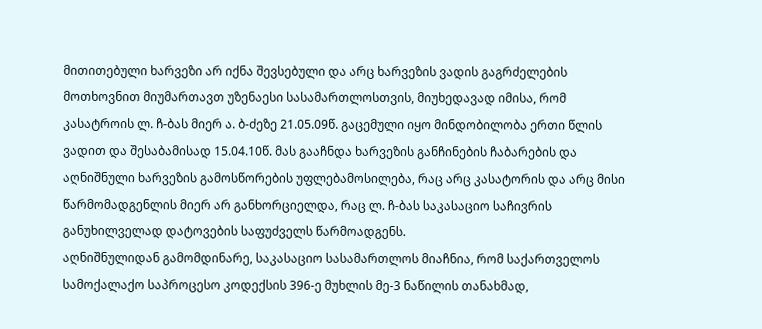მითითებული ხარვეზი არ იქნა შევსებული და არც ხარვეზის ვადის გაგრძელების მოთხოვნით მიუმართავთ უზენაესი სასამართლოსთვის, მიუხედავად იმისა, რომ კასატროის ლ. ჩ-ბას მიერ ა. ბ-ძეზე 21.05.09წ. გაცემული იყო მინდობილობა ერთი წლის ვადით და შესაბამისად 15.04.10წ. მას გააჩნდა ხარვეზის განჩინების ჩაბარების და აღნიშნული ხარვეზის გამოსწორების უფლებამოსილება, რაც არც კასატორის და არც მისი წარმომადგენლის მიერ არ განხორციელდა, რაც ლ. ჩ-ბას საკასაციო საჩივრის განუხილველად დატოვების საფუძველს წარმოადგენს.
აღნიშნულიდან გამომდინარე, საკასაციო სასამართლოს მიაჩნია, რომ საქართველოს სამოქალაქო საპროცესო კოდექსის 396-ე მუხლის მე-3 ნაწილის თანახმად,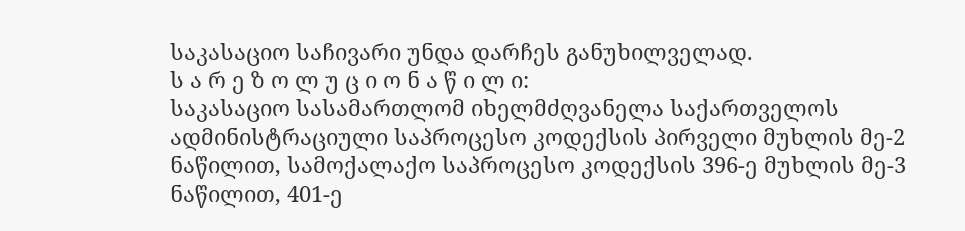საკასაციო საჩივარი უნდა დარჩეს განუხილველად.
ს ა რ ე ზ ო ლ უ ც ი ო ნ ა წ ი ლ ი:
საკასაციო სასამართლომ იხელმძღვანელა საქართველოს ადმინისტრაციული საპროცესო კოდექსის პირველი მუხლის მე-2 ნაწილით, სამოქალაქო საპროცესო კოდექსის 396-ე მუხლის მე-3 ნაწილით, 401-ე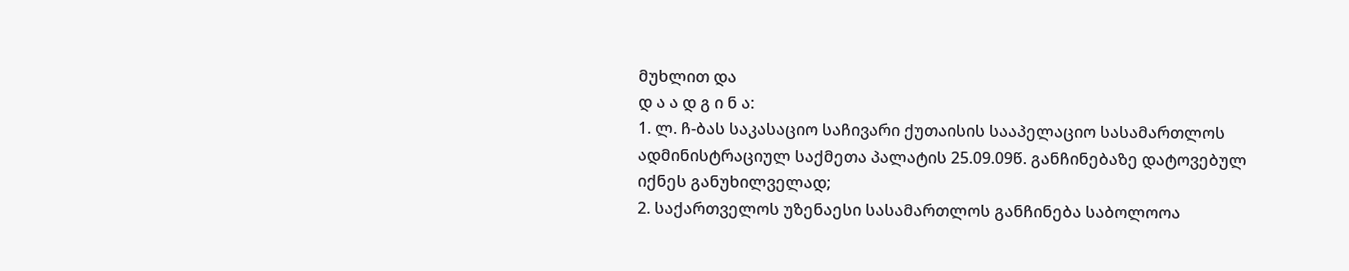მუხლით და
დ ა ა დ გ ი ნ ა:
1. ლ. ჩ-ბას საკასაციო საჩივარი ქუთაისის სააპელაციო სასამართლოს ადმინისტრაციულ საქმეთა პალატის 25.09.09წ. განჩინებაზე დატოვებულ იქნეს განუხილველად;
2. საქართველოს უზენაესი სასამართლოს განჩინება საბოლოოა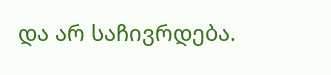და არ საჩივრდება.